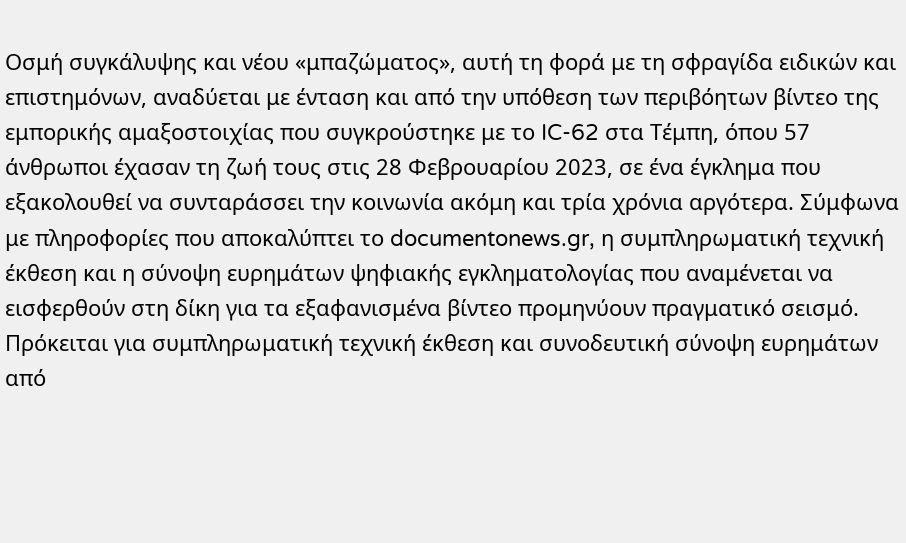Οσμή συγκάλυψης και νέου «μπαζώματος», αυτή τη φορά με τη σφραγίδα ειδικών και επιστημόνων, αναδύεται με ένταση και από την υπόθεση των περιβόητων βίντεο της εμπορικής αμαξοστοιχίας που συγκρούστηκε με το IC-62 στα Τέμπη, όπου 57 άνθρωποι έχασαν τη ζωή τους στις 28 Φεβρουαρίου 2023, σε ένα έγκλημα που εξακολουθεί να συνταράσσει την κοινωνία ακόμη και τρία χρόνια αργότερα. Σύμφωνα με πληροφορίες που αποκαλύπτει το documentonews.gr, η συμπληρωματική τεχνική έκθεση και η σύνοψη ευρημάτων ψηφιακής εγκληματολογίας που αναμένεται να εισφερθούν στη δίκη για τα εξαφανισμένα βίντεο προμηνύουν πραγματικό σεισμό.
Πρόκειται για συμπληρωματική τεχνική έκθεση και συνοδευτική σύνοψη ευρημάτων από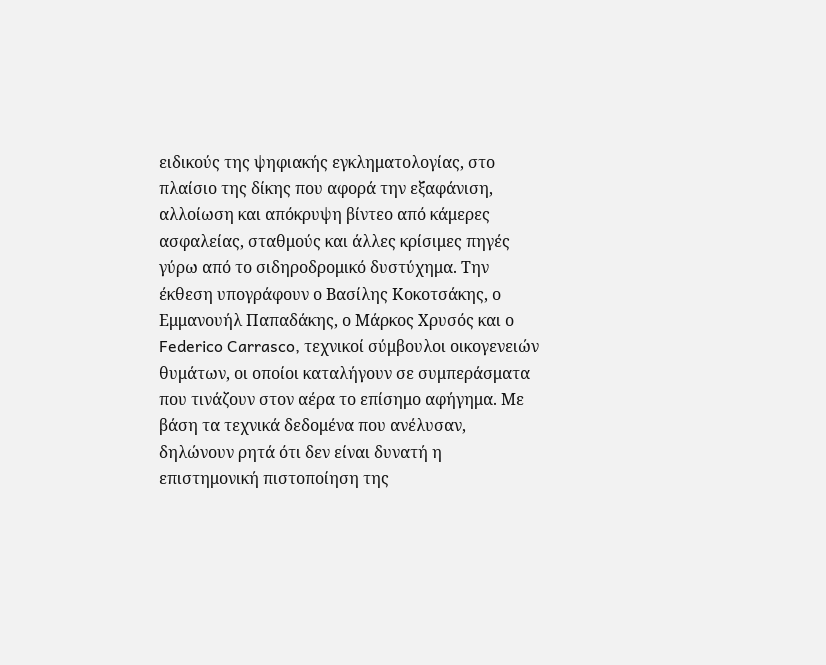ειδικούς της ψηφιακής εγκληματολογίας, στο πλαίσιο της δίκης που αφορά την εξαφάνιση, αλλοίωση και απόκρυψη βίντεο από κάμερες ασφαλείας, σταθμούς και άλλες κρίσιμες πηγές γύρω από το σιδηροδρομικό δυστύχημα. Την έκθεση υπογράφουν ο Βασίλης Κοκοτσάκης, ο Εμμανουήλ Παπαδάκης, ο Μάρκος Χρυσός και ο Federico Carrasco, τεχνικοί σύμβουλοι οικογενειών θυμάτων, οι οποίοι καταλήγουν σε συμπεράσματα που τινάζουν στον αέρα το επίσημο αφήγημα. Με βάση τα τεχνικά δεδομένα που ανέλυσαν, δηλώνουν ρητά ότι δεν είναι δυνατή η επιστημονική πιστοποίηση της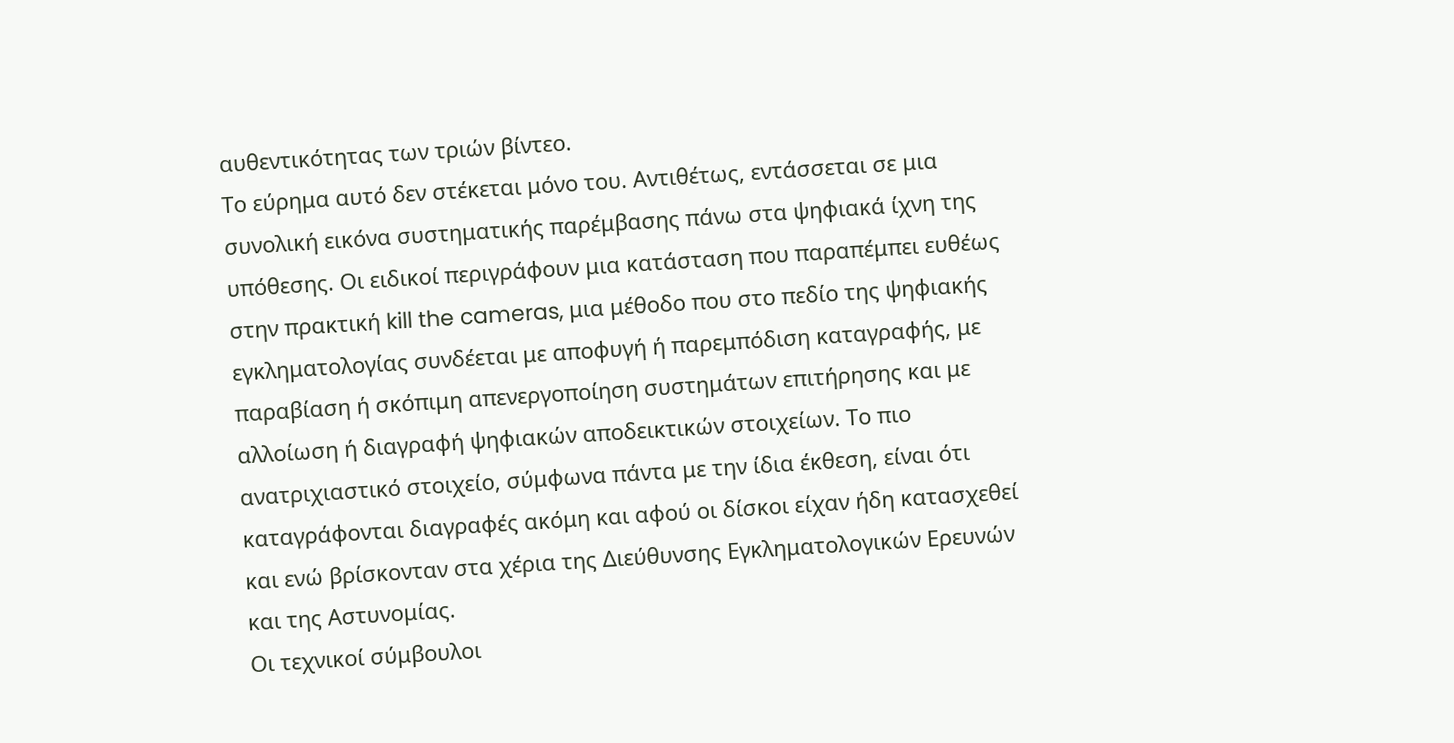αυθεντικότητας των τριών βίντεο.
Το εύρημα αυτό δεν στέκεται μόνο του. Αντιθέτως, εντάσσεται σε μια συνολική εικόνα συστηματικής παρέμβασης πάνω στα ψηφιακά ίχνη της υπόθεσης. Οι ειδικοί περιγράφουν μια κατάσταση που παραπέμπει ευθέως στην πρακτική kill the cameras, μια μέθοδο που στο πεδίο της ψηφιακής εγκληματολογίας συνδέεται με αποφυγή ή παρεμπόδιση καταγραφής, με παραβίαση ή σκόπιμη απενεργοποίηση συστημάτων επιτήρησης και με αλλοίωση ή διαγραφή ψηφιακών αποδεικτικών στοιχείων. Το πιο ανατριχιαστικό στοιχείο, σύμφωνα πάντα με την ίδια έκθεση, είναι ότι καταγράφονται διαγραφές ακόμη και αφού οι δίσκοι είχαν ήδη κατασχεθεί και ενώ βρίσκονταν στα χέρια της Διεύθυνσης Εγκληματολογικών Ερευνών και της Αστυνομίας.
Οι τεχνικοί σύμβουλοι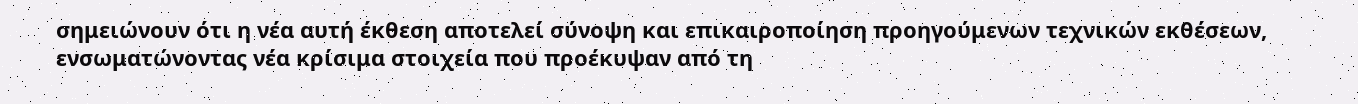σημειώνουν ότι η νέα αυτή έκθεση αποτελεί σύνοψη και επικαιροποίηση προηγούμενων τεχνικών εκθέσεων, ενσωματώνοντας νέα κρίσιμα στοιχεία που προέκυψαν από τη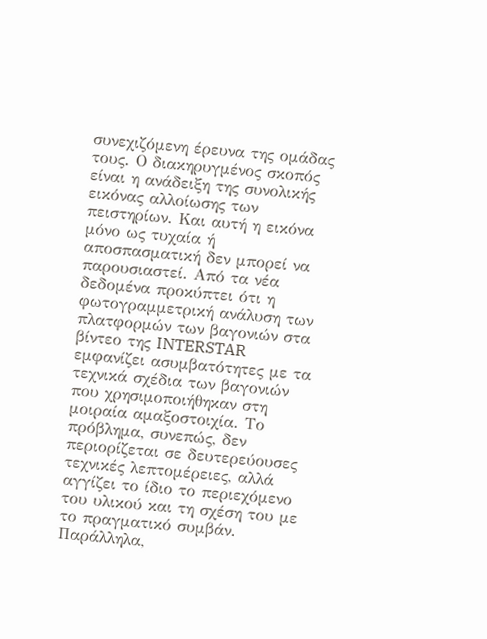συνεχιζόμενη έρευνα της ομάδας τους. Ο διακηρυγμένος σκοπός είναι η ανάδειξη της συνολικής εικόνας αλλοίωσης των πειστηρίων. Και αυτή η εικόνα μόνο ως τυχαία ή αποσπασματική δεν μπορεί να παρουσιαστεί. Από τα νέα δεδομένα προκύπτει ότι η φωτογραμμετρική ανάλυση των πλατφορμών των βαγονιών στα βίντεο της INTERSTAR εμφανίζει ασυμβατότητες με τα τεχνικά σχέδια των βαγονιών που χρησιμοποιήθηκαν στη μοιραία αμαξοστοιχία. Το πρόβλημα, συνεπώς, δεν περιορίζεται σε δευτερεύουσες τεχνικές λεπτομέρειες, αλλά αγγίζει το ίδιο το περιεχόμενο του υλικού και τη σχέση του με το πραγματικό συμβάν.
Παράλληλα,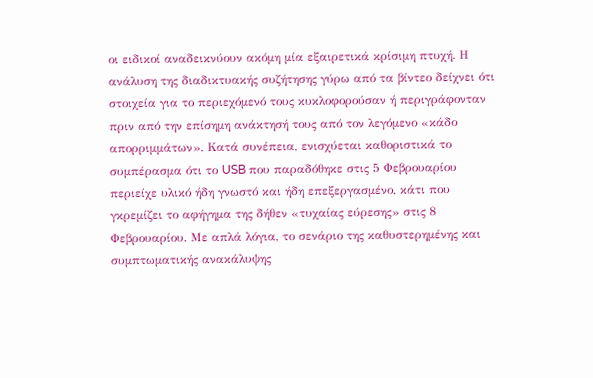οι ειδικοί αναδεικνύουν ακόμη μία εξαιρετικά κρίσιμη πτυχή. Η ανάλυση της διαδικτυακής συζήτησης γύρω από τα βίντεο δείχνει ότι στοιχεία για το περιεχόμενό τους κυκλοφορούσαν ή περιγράφονταν πριν από την επίσημη ανάκτησή τους από τον λεγόμενο «κάδο απορριμμάτων». Κατά συνέπεια, ενισχύεται καθοριστικά το συμπέρασμα ότι το USB που παραδόθηκε στις 5 Φεβρουαρίου περιείχε υλικό ήδη γνωστό και ήδη επεξεργασμένο, κάτι που γκρεμίζει το αφήγημα της δήθεν «τυχαίας εύρεσης» στις 8 Φεβρουαρίου. Με απλά λόγια, το σενάριο της καθυστερημένης και συμπτωματικής ανακάλυψης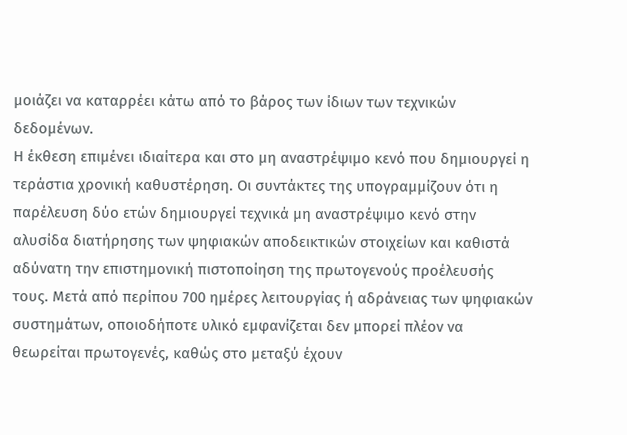μοιάζει να καταρρέει κάτω από το βάρος των ίδιων των τεχνικών δεδομένων.
Η έκθεση επιμένει ιδιαίτερα και στο μη αναστρέψιμο κενό που δημιουργεί η τεράστια χρονική καθυστέρηση. Οι συντάκτες της υπογραμμίζουν ότι η παρέλευση δύο ετών δημιουργεί τεχνικά μη αναστρέψιμο κενό στην αλυσίδα διατήρησης των ψηφιακών αποδεικτικών στοιχείων και καθιστά αδύνατη την επιστημονική πιστοποίηση της πρωτογενούς προέλευσής τους. Μετά από περίπου 700 ημέρες λειτουργίας ή αδράνειας των ψηφιακών συστημάτων, οποιοδήποτε υλικό εμφανίζεται δεν μπορεί πλέον να θεωρείται πρωτογενές, καθώς στο μεταξύ έχουν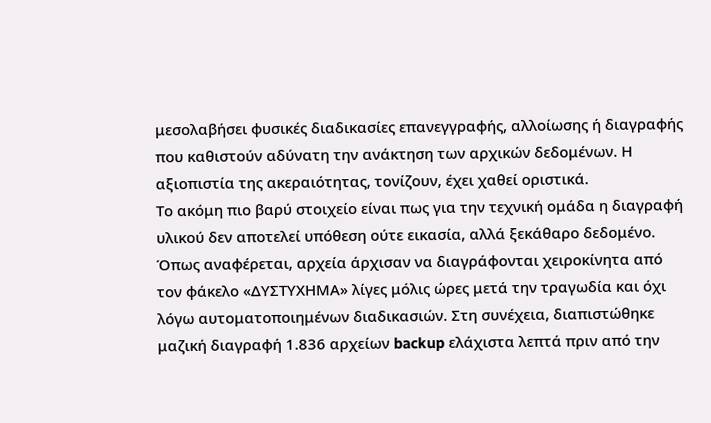μεσολαβήσει φυσικές διαδικασίες επανεγγραφής, αλλοίωσης ή διαγραφής που καθιστούν αδύνατη την ανάκτηση των αρχικών δεδομένων. Η αξιοπιστία της ακεραιότητας, τονίζουν, έχει χαθεί οριστικά.
Το ακόμη πιο βαρύ στοιχείο είναι πως για την τεχνική ομάδα η διαγραφή υλικού δεν αποτελεί υπόθεση ούτε εικασία, αλλά ξεκάθαρο δεδομένο. Όπως αναφέρεται, αρχεία άρχισαν να διαγράφονται χειροκίνητα από τον φάκελο «ΔΥΣΤΥΧΗΜΑ» λίγες μόλις ώρες μετά την τραγωδία και όχι λόγω αυτοματοποιημένων διαδικασιών. Στη συνέχεια, διαπιστώθηκε μαζική διαγραφή 1.836 αρχείων backup ελάχιστα λεπτά πριν από την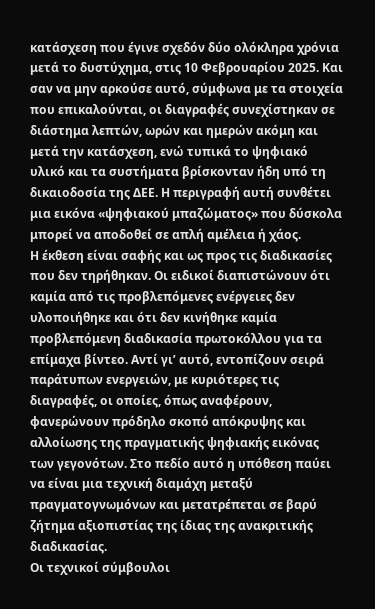κατάσχεση που έγινε σχεδόν δύο ολόκληρα χρόνια μετά το δυστύχημα, στις 10 Φεβρουαρίου 2025. Και σαν να μην αρκούσε αυτό, σύμφωνα με τα στοιχεία που επικαλούνται, οι διαγραφές συνεχίστηκαν σε διάστημα λεπτών, ωρών και ημερών ακόμη και μετά την κατάσχεση, ενώ τυπικά το ψηφιακό υλικό και τα συστήματα βρίσκονταν ήδη υπό τη δικαιοδοσία της ΔΕΕ. Η περιγραφή αυτή συνθέτει μια εικόνα «ψηφιακού μπαζώματος» που δύσκολα μπορεί να αποδοθεί σε απλή αμέλεια ή χάος.
Η έκθεση είναι σαφής και ως προς τις διαδικασίες που δεν τηρήθηκαν. Οι ειδικοί διαπιστώνουν ότι καμία από τις προβλεπόμενες ενέργειες δεν υλοποιήθηκε και ότι δεν κινήθηκε καμία προβλεπόμενη διαδικασία πρωτοκόλλου για τα επίμαχα βίντεο. Αντί γι’ αυτό, εντοπίζουν σειρά παράτυπων ενεργειών, με κυριότερες τις διαγραφές, οι οποίες, όπως αναφέρουν, φανερώνουν πρόδηλο σκοπό απόκρυψης και αλλοίωσης της πραγματικής ψηφιακής εικόνας των γεγονότων. Στο πεδίο αυτό η υπόθεση παύει να είναι μια τεχνική διαμάχη μεταξύ πραγματογνωμόνων και μετατρέπεται σε βαρύ ζήτημα αξιοπιστίας της ίδιας της ανακριτικής διαδικασίας.
Οι τεχνικοί σύμβουλοι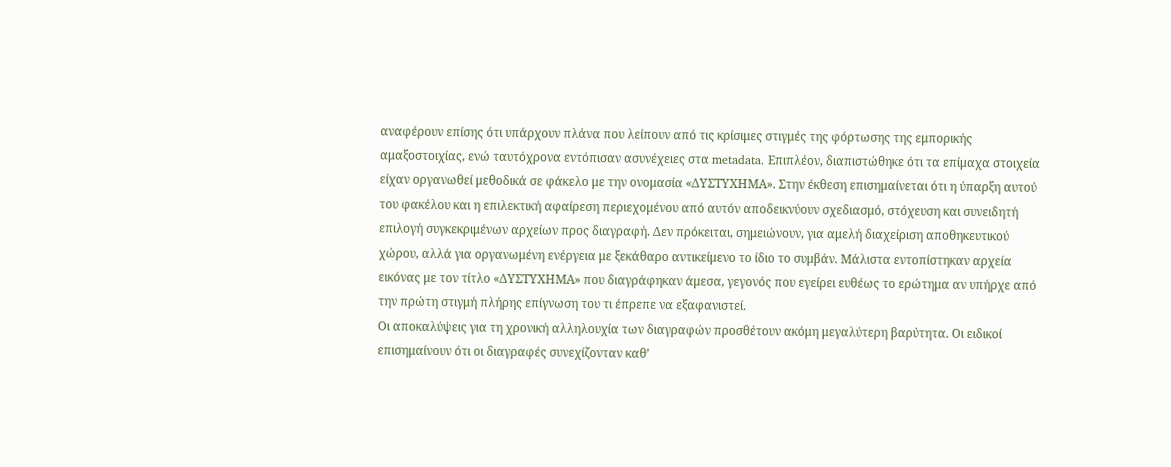αναφέρουν επίσης ότι υπάρχουν πλάνα που λείπουν από τις κρίσιμες στιγμές της φόρτωσης της εμπορικής αμαξοστοιχίας, ενώ ταυτόχρονα εντόπισαν ασυνέχειες στα metadata. Επιπλέον, διαπιστώθηκε ότι τα επίμαχα στοιχεία είχαν οργανωθεί μεθοδικά σε φάκελο με την ονομασία «ΔΥΣΤΥΧΗΜΑ». Στην έκθεση επισημαίνεται ότι η ύπαρξη αυτού του φακέλου και η επιλεκτική αφαίρεση περιεχομένου από αυτόν αποδεικνύουν σχεδιασμό, στόχευση και συνειδητή επιλογή συγκεκριμένων αρχείων προς διαγραφή. Δεν πρόκειται, σημειώνουν, για αμελή διαχείριση αποθηκευτικού χώρου, αλλά για οργανωμένη ενέργεια με ξεκάθαρο αντικείμενο το ίδιο το συμβάν. Μάλιστα εντοπίστηκαν αρχεία εικόνας με τον τίτλο «ΔΥΣΤΥΧΗΜΑ» που διαγράφηκαν άμεσα, γεγονός που εγείρει ευθέως το ερώτημα αν υπήρχε από την πρώτη στιγμή πλήρης επίγνωση του τι έπρεπε να εξαφανιστεί.
Οι αποκαλύψεις για τη χρονική αλληλουχία των διαγραφών προσθέτουν ακόμη μεγαλύτερη βαρύτητα. Οι ειδικοί επισημαίνουν ότι οι διαγραφές συνεχίζονταν καθ’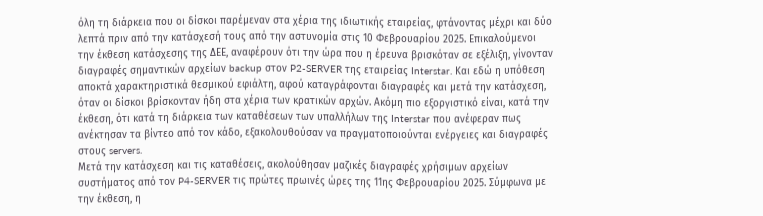όλη τη διάρκεια που οι δίσκοι παρέμεναν στα χέρια της ιδιωτικής εταιρείας, φτάνοντας μέχρι και δύο λεπτά πριν από την κατάσχεσή τους από την αστυνομία στις 10 Φεβρουαρίου 2025. Επικαλούμενοι την έκθεση κατάσχεσης της ΔΕΕ, αναφέρουν ότι την ώρα που η έρευνα βρισκόταν σε εξέλιξη, γίνονταν διαγραφές σημαντικών αρχείων backup στον P2-SERVER της εταιρείας Interstar. Και εδώ η υπόθεση αποκτά χαρακτηριστικά θεσμικού εφιάλτη, αφού καταγράφονται διαγραφές και μετά την κατάσχεση, όταν οι δίσκοι βρίσκονταν ήδη στα χέρια των κρατικών αρχών. Ακόμη πιο εξοργιστικό είναι, κατά την έκθεση, ότι κατά τη διάρκεια των καταθέσεων των υπαλλήλων της Interstar που ανέφεραν πως ανέκτησαν τα βίντεο από τον κάδο, εξακολουθούσαν να πραγματοποιούνται ενέργειες και διαγραφές στους servers.
Μετά την κατάσχεση και τις καταθέσεις, ακολούθησαν μαζικές διαγραφές χρήσιμων αρχείων συστήματος από τον P4-SERVER τις πρώτες πρωινές ώρες της 11ης Φεβρουαρίου 2025. Σύμφωνα με την έκθεση, η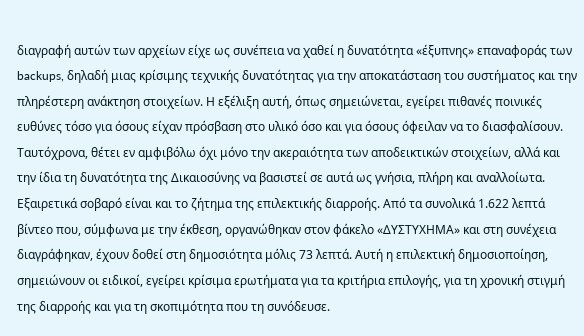διαγραφή αυτών των αρχείων είχε ως συνέπεια να χαθεί η δυνατότητα «έξυπνης» επαναφοράς των backups, δηλαδή μιας κρίσιμης τεχνικής δυνατότητας για την αποκατάσταση του συστήματος και την πληρέστερη ανάκτηση στοιχείων. Η εξέλιξη αυτή, όπως σημειώνεται, εγείρει πιθανές ποινικές ευθύνες τόσο για όσους είχαν πρόσβαση στο υλικό όσο και για όσους όφειλαν να το διασφαλίσουν. Ταυτόχρονα, θέτει εν αμφιβόλω όχι μόνο την ακεραιότητα των αποδεικτικών στοιχείων, αλλά και την ίδια τη δυνατότητα της Δικαιοσύνης να βασιστεί σε αυτά ως γνήσια, πλήρη και αναλλοίωτα.
Εξαιρετικά σοβαρό είναι και το ζήτημα της επιλεκτικής διαρροής. Από τα συνολικά 1.622 λεπτά βίντεο που, σύμφωνα με την έκθεση, οργανώθηκαν στον φάκελο «ΔΥΣΤΥΧΗΜΑ» και στη συνέχεια διαγράφηκαν, έχουν δοθεί στη δημοσιότητα μόλις 73 λεπτά. Αυτή η επιλεκτική δημοσιοποίηση, σημειώνουν οι ειδικοί, εγείρει κρίσιμα ερωτήματα για τα κριτήρια επιλογής, για τη χρονική στιγμή της διαρροής και για τη σκοπιμότητα που τη συνόδευσε.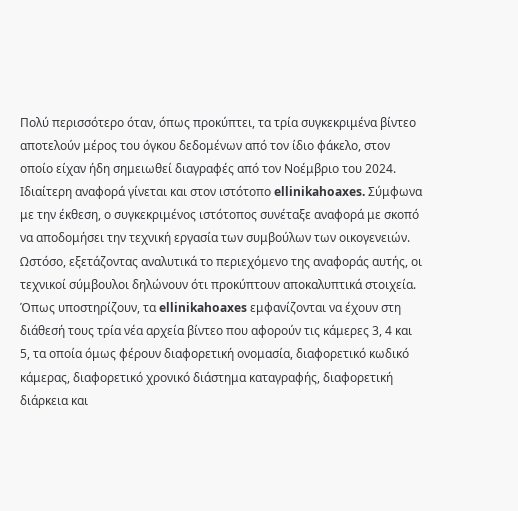Πολύ περισσότερο όταν, όπως προκύπτει, τα τρία συγκεκριμένα βίντεο αποτελούν μέρος του όγκου δεδομένων από τον ίδιο φάκελο, στον οποίο είχαν ήδη σημειωθεί διαγραφές από τον Νοέμβριο του 2024.
Ιδιαίτερη αναφορά γίνεται και στον ιστότοπο ellinikahoaxes. Σύμφωνα με την έκθεση, ο συγκεκριμένος ιστότοπος συνέταξε αναφορά με σκοπό να αποδομήσει την τεχνική εργασία των συμβούλων των οικογενειών. Ωστόσο, εξετάζοντας αναλυτικά το περιεχόμενο της αναφοράς αυτής, οι τεχνικοί σύμβουλοι δηλώνουν ότι προκύπτουν αποκαλυπτικά στοιχεία. Όπως υποστηρίζουν, τα ellinikahoaxes εμφανίζονται να έχουν στη διάθεσή τους τρία νέα αρχεία βίντεο που αφορούν τις κάμερες 3, 4 και 5, τα οποία όμως φέρουν διαφορετική ονομασία, διαφορετικό κωδικό κάμερας, διαφορετικό χρονικό διάστημα καταγραφής, διαφορετική διάρκεια και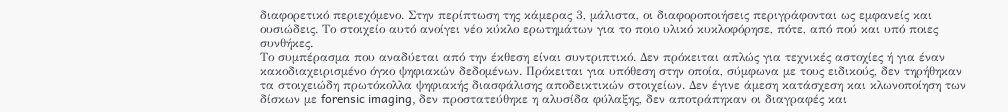διαφορετικό περιεχόμενο. Στην περίπτωση της κάμερας 3, μάλιστα, οι διαφοροποιήσεις περιγράφονται ως εμφανείς και ουσιώδεις. Το στοιχείο αυτό ανοίγει νέο κύκλο ερωτημάτων για το ποιο υλικό κυκλοφόρησε, πότε, από πού και υπό ποιες συνθήκες.
Το συμπέρασμα που αναδύεται από την έκθεση είναι συντριπτικό. Δεν πρόκειται απλώς για τεχνικές αστοχίες ή για έναν κακοδιαχειρισμένο όγκο ψηφιακών δεδομένων. Πρόκειται για υπόθεση στην οποία, σύμφωνα με τους ειδικούς, δεν τηρήθηκαν τα στοιχειώδη πρωτόκολλα ψηφιακής διασφάλισης αποδεικτικών στοιχείων. Δεν έγινε άμεση κατάσχεση και κλωνοποίηση των δίσκων με forensic imaging, δεν προστατεύθηκε η αλυσίδα φύλαξης, δεν αποτράπηκαν οι διαγραφές και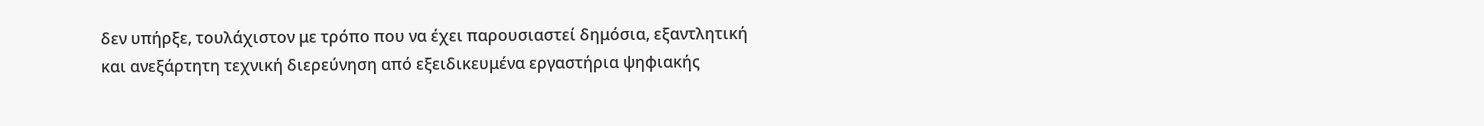δεν υπήρξε, τουλάχιστον με τρόπο που να έχει παρουσιαστεί δημόσια, εξαντλητική και ανεξάρτητη τεχνική διερεύνηση από εξειδικευμένα εργαστήρια ψηφιακής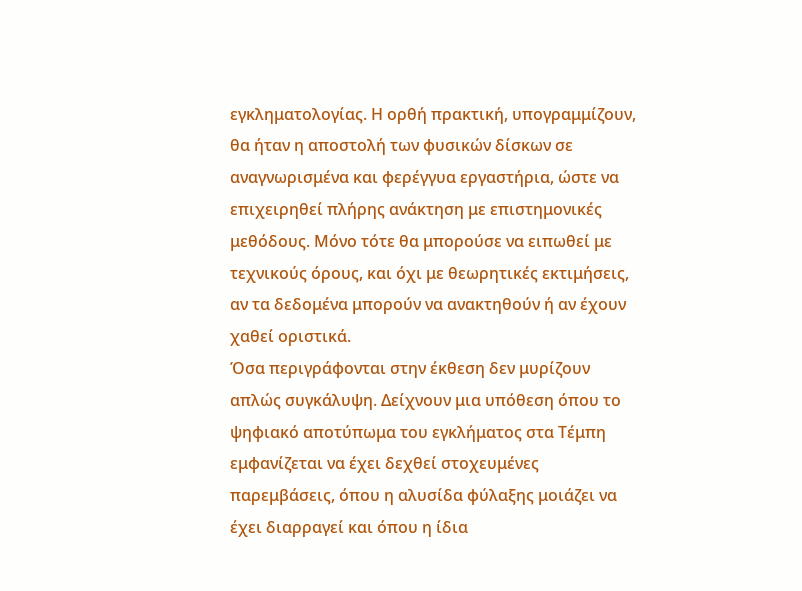εγκληματολογίας. Η ορθή πρακτική, υπογραμμίζουν, θα ήταν η αποστολή των φυσικών δίσκων σε αναγνωρισμένα και φερέγγυα εργαστήρια, ώστε να επιχειρηθεί πλήρης ανάκτηση με επιστημονικές μεθόδους. Μόνο τότε θα μπορούσε να ειπωθεί με τεχνικούς όρους, και όχι με θεωρητικές εκτιμήσεις, αν τα δεδομένα μπορούν να ανακτηθούν ή αν έχουν χαθεί οριστικά.
Όσα περιγράφονται στην έκθεση δεν μυρίζουν απλώς συγκάλυψη. Δείχνουν μια υπόθεση όπου το ψηφιακό αποτύπωμα του εγκλήματος στα Τέμπη εμφανίζεται να έχει δεχθεί στοχευμένες παρεμβάσεις, όπου η αλυσίδα φύλαξης μοιάζει να έχει διαρραγεί και όπου η ίδια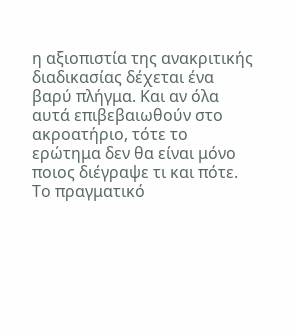η αξιοπιστία της ανακριτικής διαδικασίας δέχεται ένα βαρύ πλήγμα. Και αν όλα αυτά επιβεβαιωθούν στο ακροατήριο, τότε το ερώτημα δεν θα είναι μόνο ποιος διέγραψε τι και πότε. Το πραγματικό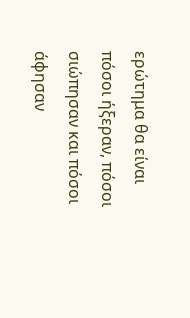ερώτημα θα είναι πόσοι ήξεραν, πόσοι σιώπησαν και πόσοι άφησαν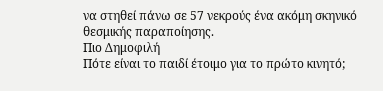να στηθεί πάνω σε 57 νεκρούς ένα ακόμη σκηνικό θεσμικής παραποίησης.
Πιο Δημοφιλή
Πότε είναι το παιδί έτοιμο για το πρώτο κινητό;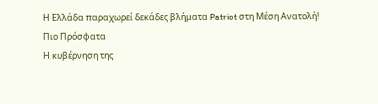Η Ελλάδα παραχωρεί δεκάδες βλήματα Patriot στη Μέση Ανατολή!
Πιο Πρόσφατα
Η κυβέρνηση της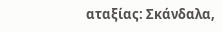αταξίας: Σκάνδαλα,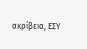ακρίβεια, ΕΣΥ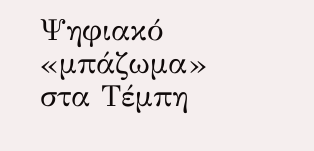Ψηφιακό «μπάζωμα» στα Τέμπη